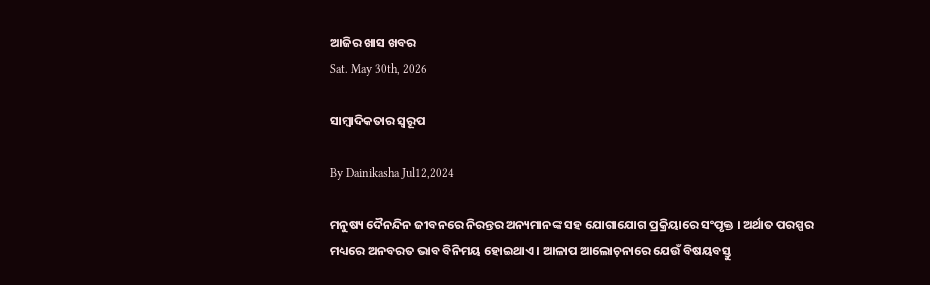ଆଜିର ଖାସ ଖବର
Sat. May 30th, 2026

ସାମ୍ୱାଦିକତାର ସ୍ୱରୂପ

By Dainikasha Jul12,2024

ମନୁଷ୍ୟ ଦୈନନ୍ଦିନ ଜୀବନରେ ନିରନ୍ତର ଅନ୍ୟମାନଙ୍କ ସହ ଯୋଗାଯୋଗ ପ୍ରକ୍ରିୟାରେ ସଂପୃକ୍ତ । ଅର୍ଥାତ ପରସ୍ପର ମଧ୍ୟରେ ଅନବରତ ଭାବ ବିନିମୟ ହୋଇଥାଏ । ଆଳାପ ଆଲୋଚ଼ନାରେ ଯେଉଁ ବିଷୟବସ୍ତୁ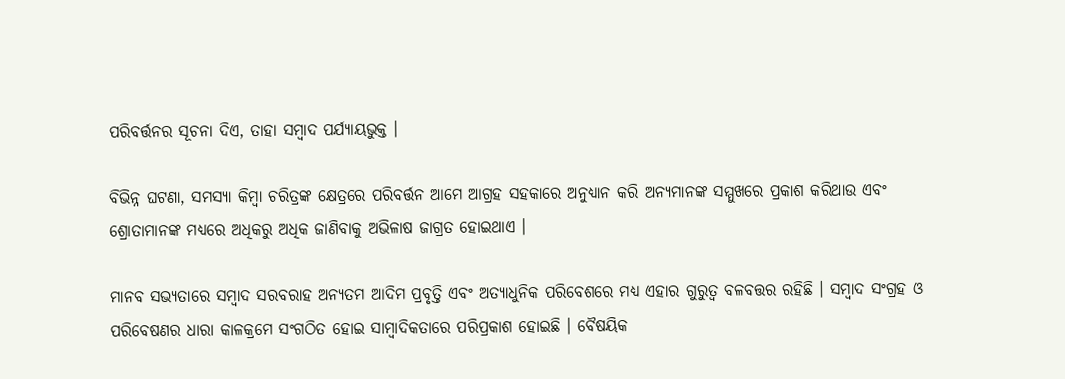ପରିବର୍ତ୍ତନର ସୂଚନା ଦିଏ, ତାହା ସମ୍ୱାଦ ପର୍ଯ୍ୟାୟଭୁକ୍ତ ।

ବିଭିନ୍ନ ଘଟଣା, ସମସ୍ୟା କିମ୍ୱା ଚରିତ୍ରଙ୍କ କ୍ଷେତ୍ରରେ ପରିବର୍ତ୍ତନ ଆମେ ଆଗ୍ରହ ସହକାରେ ଅନୁଧ୍ୟାନ କରି ଅନ୍ୟମାନଙ୍କ ସମ୍ମୁଖରେ ପ୍ରକାଶ କରିଥାଉ ଏବଂ ଶ୍ରୋତାମାନଙ୍କ ମଧ୍ୟରେ ଅଧିକରୁ ଅଧିକ ଜାଣିବାକୁ ଅଭିଳାଷ ଜାଗ୍ରତ ହୋଇଥାଏ ।

ମାନବ ସଭ୍ୟତାରେ ସମ୍ୱାଦ ସରବରାହ ଅନ୍ୟତମ ଆଦିମ ପ୍ରବୃତ୍ତି ଏବଂ ଅତ୍ୟାଧୁନିକ ପରିବେଶରେ ମଧ୍ୟ ଏହାର ଗୁରୁତ୍ୱ ବଳବତ୍ତର ରହିଛି । ସମ୍ୱାଦ ସଂଗ୍ରହ ଓ ପରିବେଷଣର ଧାରା କାଳକ୍ରମେ ସଂଗଠିତ ହୋଇ ସାମ୍ୱାଦିକତାରେ ପରିପ୍ରକାଶ ହୋଇଛି । ବୈଷୟିକ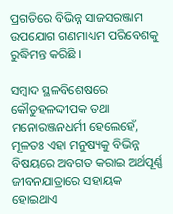ପ୍ରଗତିରେ ବିଭିନ୍ନ ସାଜସରଞ୍ଜାମ ଉପଯୋଗ ଗଣମାଧ୍ୟମ ପରିବେଶକୁ ରୁଦ୍ଧିମନ୍ତ କରିଛି ।

ସମ୍ୱାଦ ସ୍ଥଳବିଶେଷରେ କୌତୁହଳଦ୍ଦୀପକ ତଥା ମନୋରଞ୍ଜନଧର୍ମୀ ହେଲେହେଁ, ମୂଳତଃ ଏହା ମନୁଷ୍ୟକୁ ବିଭିନ୍ନ ବିଷୟରେ ଅବଗତ କରାଇ ଅର୍ଥପୂର୍ଣ୍ଣ ଜୀବନଯାତ୍ରାରେ ସହାୟକ ହୋଇଥାଏ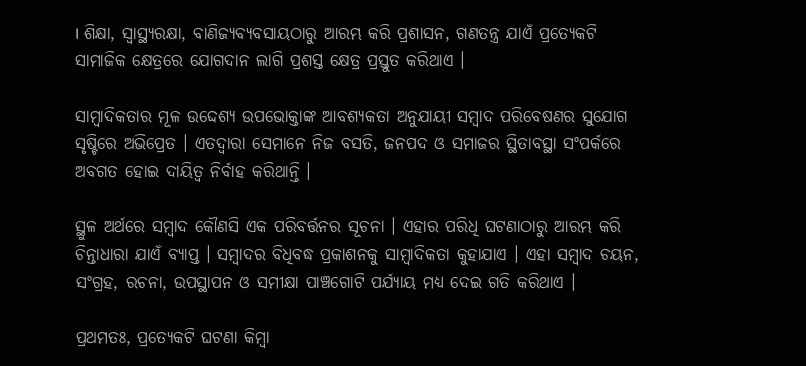। ଶିକ୍ଷା, ସ୍ୱାସ୍ଥ୍ୟରକ୍ଷା, ବାଣିଜ୍ୟବ୍ୟବସାୟଠାରୁ ଆରମ୍ଭ କରି ପ୍ରଶାସନ, ଗଣତନ୍ତ୍ର ଯାଏଁ ପ୍ରତ୍ୟେକଟି ସାମାଜିକ କ୍ଷେତ୍ରରେ ଯୋଗଦାନ ଲାଗି ପ୍ରଶସ୍ତ କ୍ଷେତ୍ର ପ୍ରସ୍ତୁତ କରିଥାଏ ।

ସାମ୍ୱାଦିକତାର ମୂଳ ଉଦ୍ଦେଶ୍ୟ ଉପଭୋକ୍ତାଙ୍କ ଆବଶ୍ୟକତା ଅନୁଯାୟୀ ସମ୍ୱାଦ ପରିବେଷଣର ସୁଯୋଗ ସୃଷ୍ଟିରେ ଅଭିପ୍ରେତ । ଏତଦ୍ୱାରା ସେମାନେ ନିଜ ବସତି, ଜନପଦ ଓ ସମାଜର ସ୍ଥିତାବସ୍ଥା ସଂପର୍କରେ ଅବଗତ ହୋଇ ଦାୟିତ୍ୱ ନିର୍ବାହ କରିଥାନ୍ତି ।

ସ୍ଥୁଳ ଅର୍ଥରେ ସମ୍ୱାଦ କୌଣସି ଏକ ପରିବର୍ତ୍ତନର ସୂଚନା । ଏହାର ପରିଧି ଘଟଣାଠାରୁ ଆରମ୍ଭ କରି ଚିନ୍ତାଧାରା ଯାଏଁ ବ୍ୟାପ୍ତ । ସମ୍ୱାଦର ବିଧିବଦ୍ଧ ପ୍ରକାଶନକୁ ସାମ୍ୱାଦିକତା କୁହାଯାଏ । ଏହା ସମ୍ୱାଦ ଚୟନ, ସଂଗ୍ରହ, ରଚନା, ଉପସ୍ଥାପନ ଓ ସମୀକ୍ଷା ପାଞ୍ଚଗୋଟି ପର୍ଯ୍ୟାୟ ମଧ୍ୟ ଦେଇ ଗତି କରିଥାଏ ।

ପ୍ରଥମତଃ, ପ୍ରତ୍ୟେକଟି ଘଟଣା କିମ୍ୱା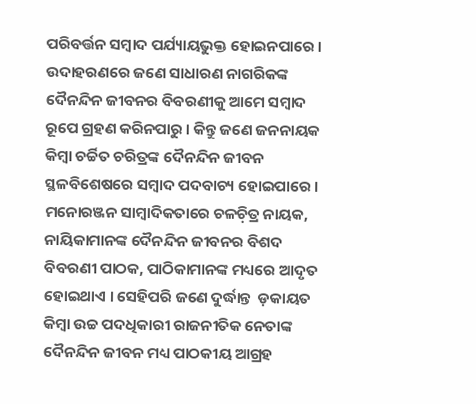ପରିବର୍ତ୍ତନ ସମ୍ୱାଦ ପର୍ଯ୍ୟାୟଭୁକ୍ତ ହୋଇନପାରେ । ଉଦାହରଣରେ ଜଣେ ସାଧାରଣ ନାଗରିକଙ୍କ ଦୈନନ୍ଦିନ ଜୀବନର ବିବରଣୀକୁ ଆମେ ସମ୍ୱାଦ ରୂପେ ଗ୍ରହଣ କରିନପାରୁ । କିନ୍ତୁ ଜଣେ ଜନନାୟକ କିମ୍ୱା ଚର୍ଚ୍ଚିତ ଚରିତ୍ରଙ୍କ ଦୈନନ୍ଦିନ ଜୀବନ ସ୍ଥଳବିଶେଷରେ ସମ୍ୱାଦ ପଦବାଚ୍ୟ ହୋଇପାରେ । ମନୋରଞ୍ଜନ ସାମ୍ୱାଦିକତାରେ ଚଳଚ଼ିତ୍ର ନାୟକ, ନାୟିକାମାନଙ୍କ ଦୈନନ୍ଦିନ ଜୀବନର ବିଶଦ ବିବରଣୀ ପାଠକ, ପାଠିକାମାନଙ୍କ ମଧ୍ୟରେ ଆଦୃତ ହୋଇଥାଏ । ସେହିପରି ଜଣେ ଦୁର୍ଦ୍ଧାନ୍ତ  ଡ଼କାୟତ କିମ୍ୱା ଉଚ୍ଚ ପଦଧିକାରୀ ରାଜନୀତିକ ନେତାଙ୍କ ଦୈନନ୍ଦିନ ଜୀବନ ମଧ୍ୟ ପାଠକୀୟ ଆଗ୍ରହ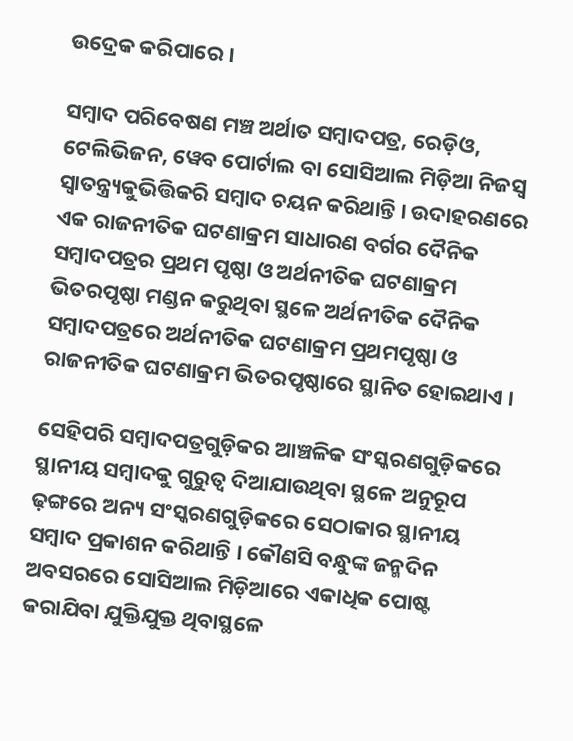ଉଦ୍ରେକ କରିପାରେ ।

ସମ୍ୱାଦ ପରିବେଷଣ ମଞ୍ଚ ଅର୍ଥାତ ସମ୍ୱାଦପତ୍ର, ରେଡ଼ିଓ, ଟେଲିଭିଜନ, ୱେବ ପୋର୍ଟାଲ ବା ସୋସିଆଲ ମିଡ଼ିଆ ନିଜସ୍ୱ ସ୍ୱାତନ୍ତ୍ର୍ୟକୁଭିତ୍ତିକରି ସମ୍ୱାଦ ଚୟନ କରିଥାନ୍ତି । ଉଦାହରଣରେ ଏକ ରାଜନୀତିକ ଘଟଣାକ୍ରମ ସାଧାରଣ ବର୍ଗର ଦୈନିକ ସମ୍ୱାଦପତ୍ରର ପ୍ରଥମ ପୃଷ୍ଠା ଓ ଅର୍ଥନୀତିକ ଘଟଣାକ୍ରମ ଭିତରପୃଷ୍ଠା ମଣ୍ଡନ କରୁଥିବା ସ୍ଥଳେ ଅର୍ଥନୀତିକ ଦୈନିକ ସମ୍ୱାଦପତ୍ରରେ ଅର୍ଥନୀତିକ ଘଟଣାକ୍ରମ ପ୍ରଥମପୃଷ୍ଠା ଓ ରାଜନୀତିକ ଘଟଣାକ୍ରମ ଭିତରପୃଷ୍ଠାରେ ସ୍ଥାନିତ ହୋଇଥାଏ ।

ସେହିପରି ସମ୍ୱାଦପତ୍ରଗୁଡ଼ିକର ଆଞ୍ଚଳିକ ସଂସ୍କରଣଗୁଡ଼ିକରେ ସ୍ଥାନୀୟ ସମ୍ୱାଦକୁ ଗୁରୁତ୍ୱ ଦିଆଯାଉଥିବା ସ୍ଥଳେ ଅନୁରୂପ ଢ଼ଙ୍ଗରେ ଅନ୍ୟ ସଂସ୍କରଣଗୁଡ଼ିକରେ ସେଠାକାର ସ୍ଥାନୀୟ ସମ୍ୱାଦ ପ୍ରକାଶନ କରିଥାନ୍ତି । କୌଣସି ବନ୍ଧୁଙ୍କ ଜନ୍ମଦିନ ଅବସରରେ ସୋସିଆଲ ମିଡ଼ିଆରେ ଏକାଧିକ ପୋଷ୍ଟ କରାଯିବା ଯୁକ୍ତିଯୁକ୍ତ ଥିବାସ୍ଥଳେ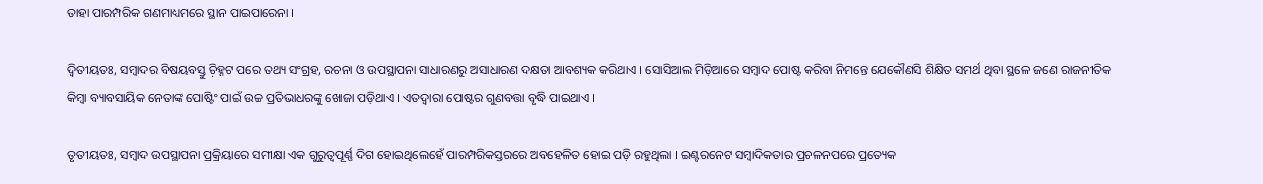ତାହା ପାରମ୍ପରିକ ଗଣମାଧ୍ୟମରେ ସ୍ଥାନ ପାଇପାରେନା ।

ଦ୍ୱିତୀୟତଃ, ସମ୍ୱାଦର ବିଷୟବସ୍ତୁ ଚ଼ିହ୍ନଟ ପରେ ତଥ୍ୟ ସଂଗ୍ରହ, ରଚନା ଓ ଉପସ୍ଥାପନା ସାଧାରଣରୁ ଅସାଧାରଣ ଦକ୍ଷତା ଆବଶ୍ୟକ କରିଥାଏ । ସୋସିଆଲ ମିଡ଼ିଆରେ ସମ୍ୱାଦ ପୋଷ୍ଟ କରିବା ନିମନ୍ତେ ଯେକୌଣସି ଶିକ୍ଷିତ ସମର୍ଥ ଥିବା ସ୍ଥଳେ ଜଣେ ରାଜନୀତିକ କିମ୍ୱା ବ୍ୟାବସାୟିକ ନେତାଙ୍କ ପୋଷ୍ଟିଂ ପାଇଁ ଉଚ୍ଚ ପ୍ରତିଭାଧରଙ୍କୁ ଖୋଜା ପଡ଼ିଥାଏ । ଏତଦ୍ୱାରା ପୋଷ୍ଟର ଗୁଣବତ୍ତା ବୃଦ୍ଧି ପାଇଥାଏ ।

ତୃତୀୟତଃ, ସମ୍ୱାଦ ଉପସ୍ଥାପନା ପ୍ରକ୍ରିୟାରେ ସମୀକ୍ଷା ଏକ ଗୁରୁତ୍ୱପୂର୍ଣ୍ଣ ଦିଗ ହୋଇଥିଲେହେଁ ପାରମ୍ପରିକସ୍ତରରେ ଅବହେଳିତ ହୋଇ ପଡ଼ି ରହୁଥିଲା । ଇଣ୍ଟରନେଟ ସମ୍ୱାଦିକତାର ପ୍ରଚଳନପରେ ପ୍ରତ୍ୟେକ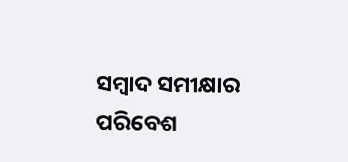ସମ୍ୱାଦ ସମୀକ୍ଷାର ପରିବେଶ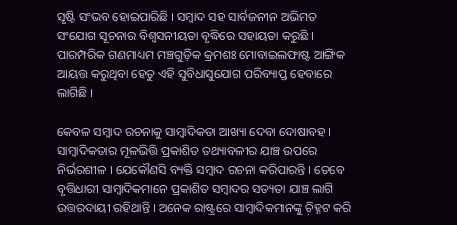ସୃଷ୍ଟି ସଂଭବ ହୋଇପାରିଛି । ସମ୍ୱାଦ ସହ ସାର୍ବଜନୀନ ଅଭିମତ ସଂଯୋଗ ସୂଚନାର ବିଶ୍ୱସନୀୟତା ବୃଦ୍ଧିରେ ସହାୟତା କରୁଛି । ପାରମ୍ପରିକ ଗଣମାଧ୍ୟମ ମଞ୍ଚଗୁଡ଼ିକ କ୍ରମଶଃ ମୋବାଇଲଫାଷ୍ଟ ଆଙ୍ଗିକ ଆୟତ୍ତ କରୁଥିବା ହେତୁ ଏହି ସୁବିଧାସୁଯୋଗ ପରିବ୍ୟାପ୍ତ ହେବାରେ ଲାଗିଛି ।

କେବଳ ସମ୍ୱାଦ ରଚନାକୁ ସାମ୍ୱାଦିକତା ଆଖ୍ୟା ଦେବା ଦୋଷାବହ । ସାମ୍ୱାଦିକତାର ମୂଳଭିତ୍ତି ପ୍ରକାଶିତ ତଥ୍ୟାବଳୀର ଯାଞ୍ଚ ଉପରେ ନିର୍ଭରଶୀଳ । ଯେକୌଣସି ବ୍ୟକ୍ତି ସମ୍ୱାଦ ରଚନା କରିପାରନ୍ତି । ତେବେ ବୃତ୍ତିଧାରୀ ସାମ୍ୱାଦିକମାନେ ପ୍ରକାଶିତ ସମ୍ୱାଦର ସତ୍ୟତା ଯାଞ୍ଚ ଲାଗି ଉତ୍ତରଦାୟୀ ରହିଥାନ୍ତି । ଅନେକ ରାଷ୍ଟ୍ରରେ ସାମ୍ୱାଦିକମାନଙ୍କୁ ଚ଼ିହ୍ନଟ କରି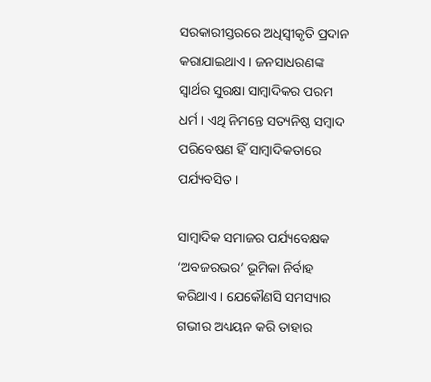ସରକାରୀସ୍ତରରେ ଅଧିସ୍ୱୀକୃତି ପ୍ରଦାନ କରାଯାଇଥାଏ । ଜନସାଧରଣଙ୍କ ସ୍ୱାର୍ଥର ସୁରକ୍ଷା ସାମ୍ୱାଦିକର ପରମ ଧର୍ମ । ଏଥି ନିମନ୍ତେ ସତ୍ୟନିଷ୍ଠ ସମ୍ୱାଦ ପରିବେଷଣ ହିଁ ସାମ୍ୱାଦିକତାରେ ପର୍ଯ୍ୟବସିତ ।

ସାମ୍ୱାଦିକ ସମାଜର ପର୍ଯ୍ୟବେକ୍ଷକ ‘ଅବଜରଭର’ ଭୂମିକା ନିର୍ବାହ କରିଥାଏ । ଯେକୌଣସି ସମସ୍ୟାର ଗଭୀର ଅଧ୍ୟୟନ କରି ତାହାର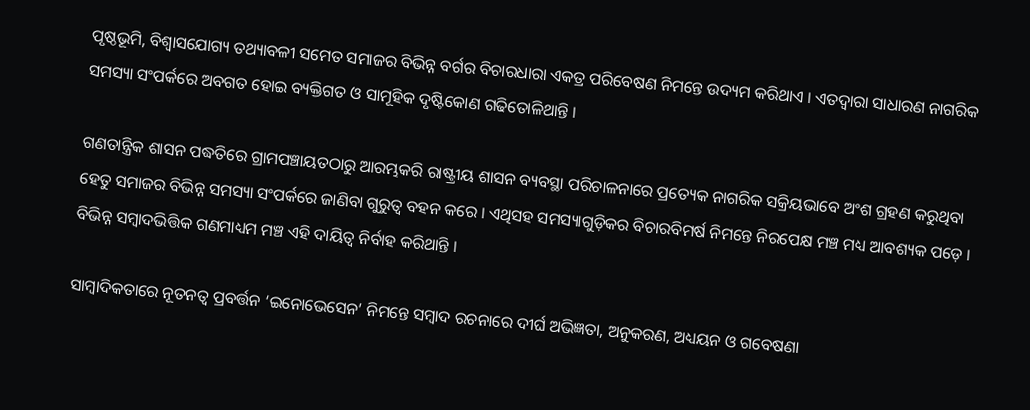ପୃଷ୍ଠଭୂମି, ବିଶ୍ୱାସଯୋଗ୍ୟ ତଥ୍ୟାବଳୀ ସମେତ ସମାଜର ବିଭିନ୍ନ ବର୍ଗର ବିଚାରଧାରା ଏକତ୍ର ପରିବେଷଣ ନିମନ୍ତେ ଉଦ୍ୟମ କରିଥାଏ । ଏତଦ୍ୱାରା ସାଧାରଣ ନାଗରିକ ସମସ୍ୟା ସଂପର୍କରେ ଅବଗତ ହୋଇ ବ୍ୟକ୍ତିଗତ ଓ ସାମୂହିକ ଦୃଷ୍ଟିକୋଣ ଗଢିତୋଳିଥାନ୍ତି ।

ଗଣତାନ୍ତ୍ରିକ ଶାସନ ପଦ୍ଧତିରେ ଗ୍ରାମପଞ୍ଚାୟତଠାରୁ ଆରମ୍ଭକରି ରାଷ୍ଟ୍ରୀୟ ଶାସନ ବ୍ୟବସ୍ଥା ପରିଚାଳନାରେ ପ୍ରତ୍ୟେକ ନାଗରିକ ସକ୍ରିୟଭାବେ ଅଂଶ ଗ୍ରହଣ କରୁଥିବା ହେତୁ ସମାଜର ବିଭିନ୍ନ ସମସ୍ୟା ସଂପର୍କରେ ଜାଣିବା ଗୁରୁତ୍ୱ ବହନ କରେ । ଏଥିସହ ସମସ୍ୟାଗୁଡ଼ିକର ବିଚାରବିମର୍ଷ ନିମନ୍ତେ ନିରପେକ୍ଷ ମଞ୍ଚ ମଧ୍ୟ ଆବଶ୍ୟକ ପଡ଼େ । ବିଭିନ୍ନ ସମ୍ୱାଦଭିତ୍ତିକ ଗଣମାଧ୍ୟମ ମଞ୍ଚ ଏହି ଦାୟିତ୍ୱ ନିର୍ବାହ କରିଥାନ୍ତି ।

ସାମ୍ୱାଦିକତାରେ ନୂତନତ୍ୱ ପ୍ରବର୍ତ୍ତନ ‘ଇନୋଭେସେନ’ ନିମନ୍ତେ ସମ୍ୱାଦ ରଚନାରେ ଦୀର୍ଘ ଅଭିଜ୍ଞତା, ଅନୁକରଣ, ଅଧ୍ୟୟନ ଓ ଗବେଷଣା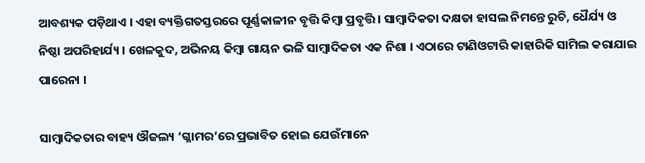ଆବଶ୍ୟକ ପଡ଼ିଥାଏ । ଏହା ବ୍ୟକ୍ତିଗତସ୍ତରରେ ପୂର୍ଣ୍ଣକାଳୀନ ବୃତ୍ତି କିମ୍ୱା ପ୍ରବୃତ୍ତି । ସାମ୍ୱାଦିକତା ଦକ୍ଷତା ହାସଲ ନିମନ୍ତେ ରୁଚି, ଧୈର୍ଯ୍ୟ ଓ ନିଷ୍ଠା ଅପରିହାର୍ଯ୍ୟ । ଖେଳକୁଦ, ଅଭିନୟ କିମ୍ୱା ଗାୟନ ଭଳି ସାମ୍ୱାଦିକତା ଏକ ନିଶା । ଏଠାରେ ଟାଣିଓଟାରି କାହାରିକି ସାମିଲ କରାଯାଇ ପାରେନା ।

ସାମ୍ୱାଦିକତାର ବାହ୍ୟ ଔଜଲ୍ୟ ‘ଗ୍ଳାମର’ରେ ପ୍ରଭାବିତ ହୋଇ ଯେଉଁମାନେ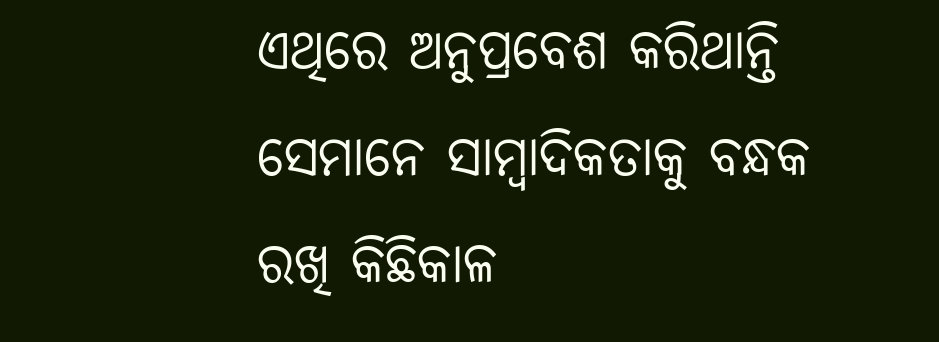ଏଥିରେ ଅନୁପ୍ରବେଶ କରିଥାନ୍ତି ସେମାନେ ସାମ୍ୱାଦିକତାକୁ ବନ୍ଧକ ରଖି କିଛିକାଳ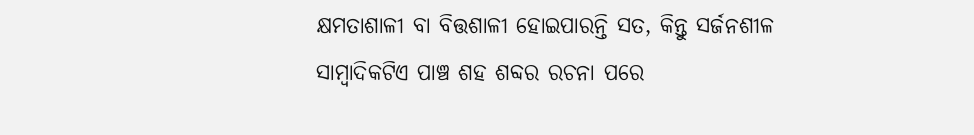କ୍ଷମତାଶାଳୀ ବା ବିତ୍ତଶାଳୀ ହୋଇପାରନ୍ତି ସତ, କିନ୍ତୁ ସର୍ଜନଶୀଳ ସାମ୍ୱାଦିକଟିଏ ପାଞ୍ଚ ଶହ ଶବ୍ଦର ରଚନା ପରେ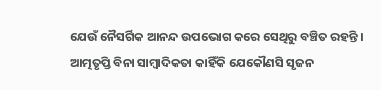ଯେଉଁ ନୈସର୍ଗିକ ଆନନ୍ଦ ଉପଭୋଗ କରେ ସେଥିରୁ ବଞ୍ଚିତ ରହନ୍ତି । ଆତ୍ମତୃପ୍ତି ବିନା ସାମ୍ୱାଦିକତା କାହିଁକି ଯେକୌଣସି ସୃଜନ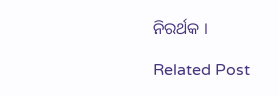ନିରର୍ଥକ ।

Related Post